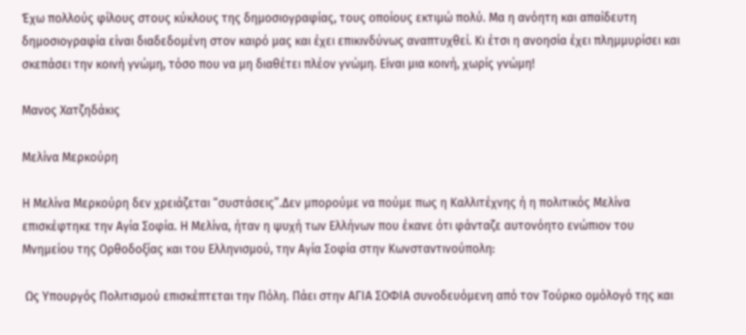Έχω πολλούς φίλους στους κύκλους της δημοσιογραφίας, τους οποίους εκτιμώ πολύ. Μα η ανόητη και απαίδευτη δημοσιογραφία είναι διαδεδομένη στον καιρό μας και έχει επικινδύνως αναπτυχθεί. Κι έτσι η ανοησία έχει πλημμυρίσει και σκεπάσει την κοινή γνώμη, τόσο που να μη διαθέτει πλέον γνώμη. Είναι μια κοινή, χωρίς γνώμη!

Mανος Χατζηδάκις

Μελίνα Μερκούρη

Η Μελίνα Μερκούρη δεν χρειάζεται “συστάσεις”.Δεν μπορούμε να πούμε πως η Καλλιτέχνης ή η πολιτικός Μελίνα επισκέφτηκε την Αγία Σοφία. Η Μελίνα, ήταν η ψυχή των Ελλήνων που έκανε ότι φάνταζε αυτονόητο ενώπιον του Μνημείου της Ορθοδοξίας και του Ελληνισμού, την Αγία Σοφία στην Κωνσταντινούπολη:

 Ως Υπουργός Πολιτισμού επισκέπτεται την Πόλη. Πάει στην ΑΓΙΑ ΣΟΦΙΑ συνοδευόμενη από τον Τούρκο ομόλογό της και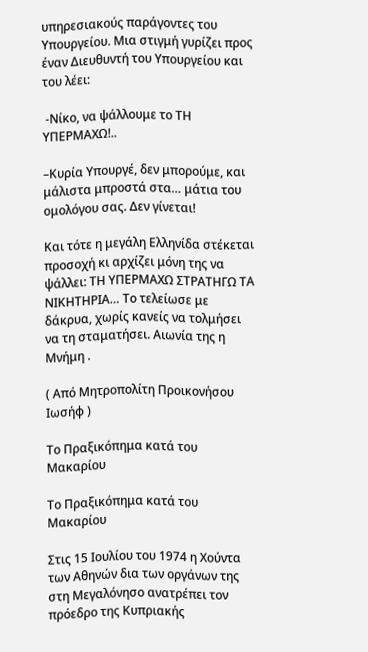υπηρεσιακούς παράγοντες του Υπουργείου. Μια στιγμή γυρίζει προς έναν Διευθυντή του Υπουργείου και του λέει:

 -Νίκο, να ψάλλουμε το ΤΗ ΥΠΕΡΜΑΧΩ!..

–Κυρία Υπουργέ, δεν μπορούμε, και μάλιστα μπροστά στα… μάτια του ομολόγου σας. Δεν γίνεται!

Και τότε η μεγάλη Ελληνίδα στέκεται προσοχή κι αρχίζει μόνη της να ψάλλει: ΤΗ ΥΠΕΡΜΑΧΩ ΣΤΡΑΤΗΓΩ ΤΑ ΝΙΚΗΤΗΡΙΑ… Το τελείωσε με δάκρυα, χωρίς κανείς να τολμήσει να τη σταματήσει. Αιωνία της η Μνήμη .

( Από Μητροπολίτη Προικονήσου Ιωσήφ )

Το Πραξικόπημα κατά του Μακαρίου

Το Πραξικόπημα κατά του Μακαρίου

Στις 15 Ιουλίου του 1974 η Χούντα των Αθηνών δια των οργάνων της στη Μεγαλόνησο ανατρέπει τον πρόεδρο της Κυπριακής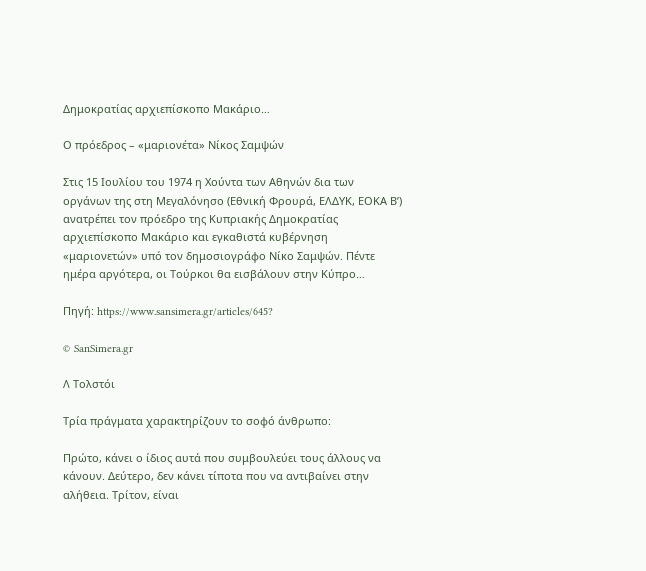Δημοκρατίας αρχιεπίσκοπο Μακάριο…

Ο πρόεδρος – «μαριονέτα» Νίκος Σαμψών

Στις 15 Ιουλίου του 1974 η Χούντα των Αθηνών δια των οργάνων της στη Μεγαλόνησο (Εθνική Φρουρά, ΕΛΔΥΚ, ΕΟΚΑ Β’) ανατρέπει τον πρόεδρο της Κυπριακής Δημοκρατίας αρχιεπίσκοπο Μακάριο και εγκαθιστά κυβέρνηση «μαριονετών» υπό τον δημοσιογράφο Νίκο Σαμψών. Πέντε ημέρα αργότερα, οι Τούρκοι θα εισβάλουν στην Κύπρο…

Πηγή: https://www.sansimera.gr/articles/645?

© SanSimera.gr

Λ Τολστόι

Τρία πράγματα χαρακτηρίζουν το σοφό άνθρωπο:

Πρώτο, κάνει ο ίδιος αυτά που συμβουλεύει τους άλλους να κάνουν. Δεύτερο, δεν κάνει τίποτα που να αντιβαίνει στην αλήθεια. Τρίτον, είναι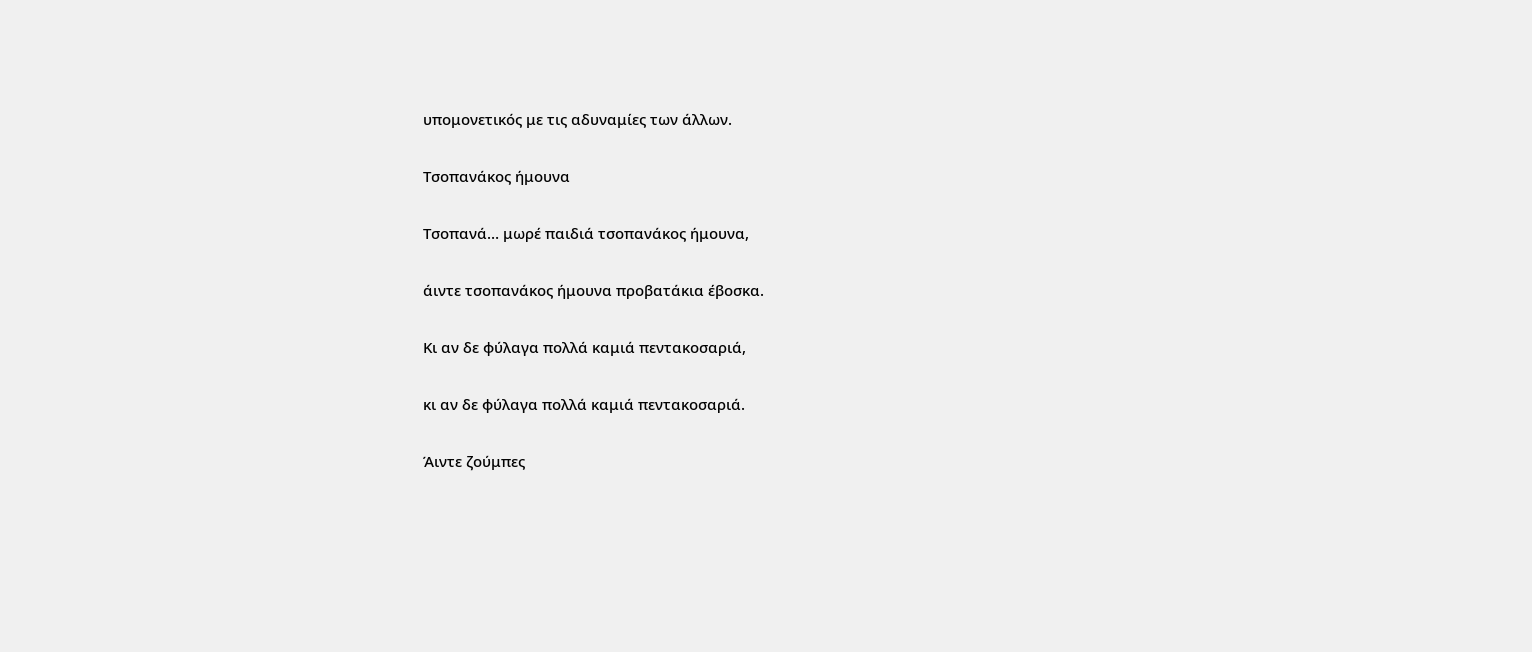υπομονετικός με τις αδυναμίες των άλλων.

Τσοπανάκος ήμουνα

Τσοπανά… μωρέ παιδιά τσοπανάκος ήμουνα,

άιντε τσοπανάκος ήμουνα προβατάκια έβοσκα.

Κι αν δε φύλαγα πολλά καμιά πεντακοσαριά,

κι αν δε φύλαγα πολλά καμιά πεντακοσαριά.

Άιντε ζούμπες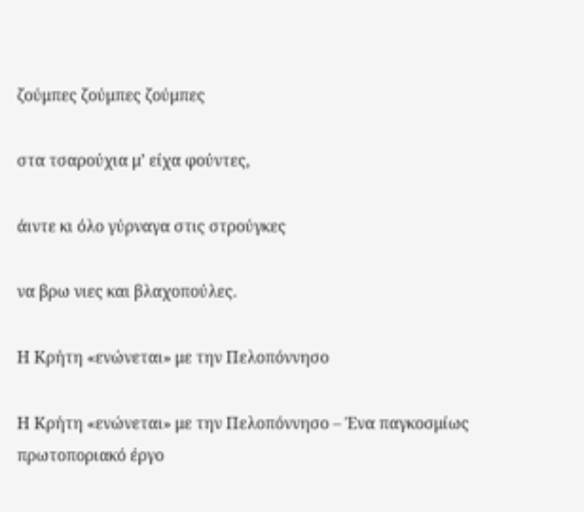ζούμπες ζούμπες ζούμπες

στα τσαρούχια μ’ είχα φούντες,

άιντε κι όλο γύρναγα στις στρούγκες

να βρω νιες και βλαχοπούλες.

Η Κρήτη «ενώνεται» με την Πελοπόννησο

Η Κρήτη «ενώνεται» με την Πελοπόννησο – Ένα παγκοσμίως πρωτοποριακό έργο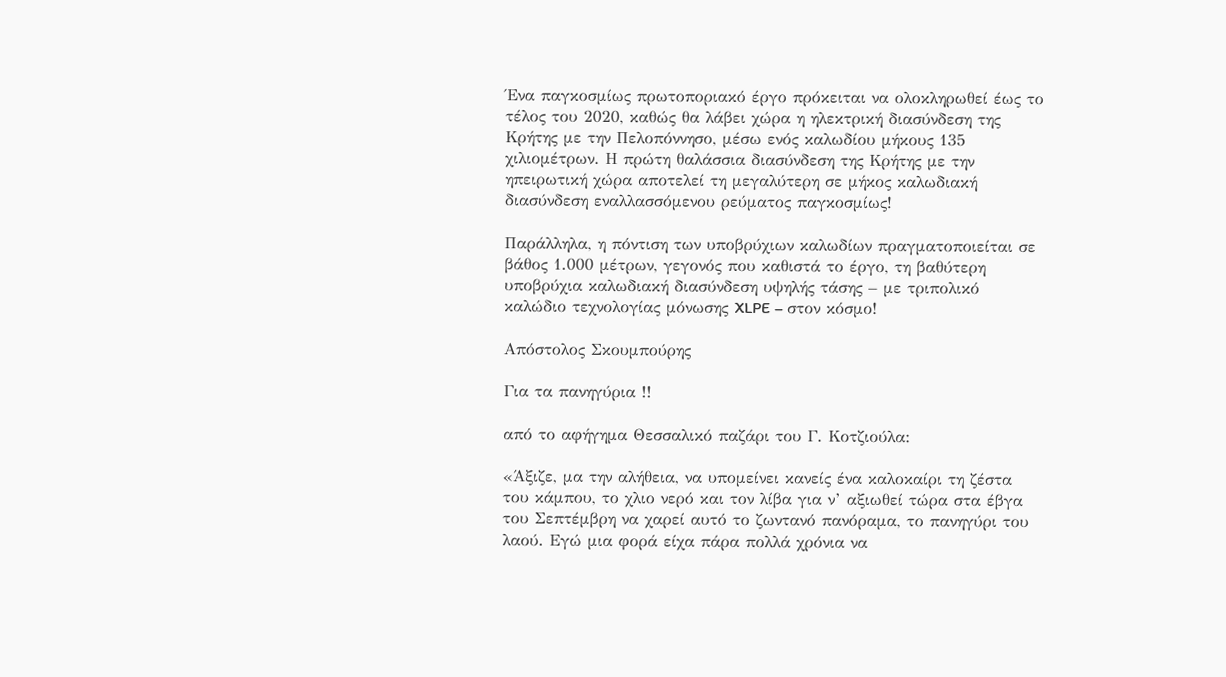Ένα παγκοσμίως πρωτοποριακό έργο πρόκειται να ολοκληρωθεί έως το τέλος του 2020, καθώς θα λάβει χώρα η ηλεκτρική διασύνδεση της Κρήτης με την Πελοπόννησο, μέσω ενός καλωδίου μήκους 135 χιλιομέτρων. Η πρώτη θαλάσσια διασύνδεση της Κρήτης με την ηπειρωτική χώρα αποτελεί τη μεγαλύτερη σε μήκος καλωδιακή διασύνδεση εναλλασσόμενου ρεύματος παγκοσμίως!

Παράλληλα, η πόντιση των υποβρύχιων καλωδίων πραγματοποιείται σε βάθος 1.000 μέτρων, γεγονός που καθιστά το έργο, τη βαθύτερη υποβρύχια καλωδιακή διασύνδεση υψηλής τάσης – με τριπολικό καλώδιο τεχνολογίας μόνωσης XLPE – στον κόσμο!

Απόστολος Σκουμπούρης

Για τα πανηγύρια !!

από το αφήγημα Θεσσαλικό παζάρι του Γ. Κοτζιούλα:

«Άξιζε, μα την αλήθεια, να υπομείνει κανείς ένα καλοκαίρι τη ζέστα του κάμπου, το χλιο νερό και τον λίβα για ν’ αξιωθεί τώρα στα έβγα του Σεπτέμβρη να χαρεί αυτό το ζωντανό πανόραμα, το πανηγύρι του λαού. Εγώ μια φορά είχα πάρα πολλά χρόνια να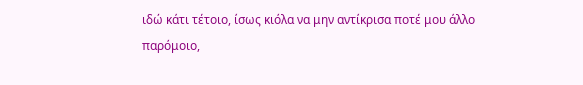ιδώ κάτι τέτοιο, ίσως κιόλα να μην αντίκρισα ποτέ μου άλλο παρόμοιο,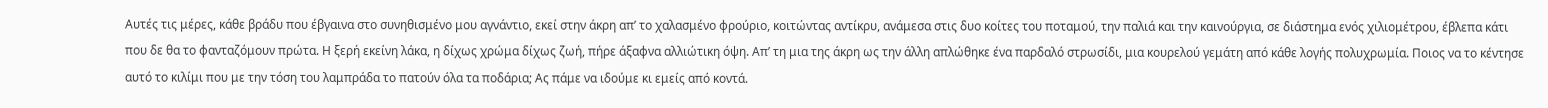Αυτές τις μέρες, κάθε βράδυ που έβγαινα στο συνηθισμένο μου αγνάντιο, εκεί στην άκρη απ’ το χαλασμένο φρούριο, κοιτώντας αντίκρυ, ανάμεσα στις δυο κοίτες του ποταμού, την παλιά και την καινούργια, σε διάστημα ενός χιλιομέτρου, έβλεπα κάτι που δε θα το φανταζόμουν πρώτα. Η ξερή εκείνη λάκα, η δίχως χρώμα δίχως ζωή, πήρε άξαφνα αλλιώτικη όψη. Απ’ τη μια της άκρη ως την άλλη απλώθηκε ένα παρδαλό στρωσίδι, μια κουρελού γεμάτη από κάθε λογής πολυχρωμία. Ποιος να το κέντησε αυτό το κιλίμι που με την τόση του λαμπράδα το πατούν όλα τα ποδάρια; Ας πάμε να ιδούμε κι εμείς από κοντά.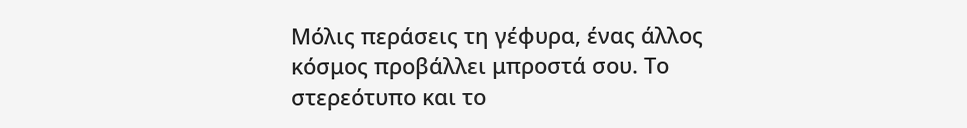Μόλις περάσεις τη γέφυρα, ένας άλλος κόσμος προβάλλει μπροστά σου. Το στερεότυπο και το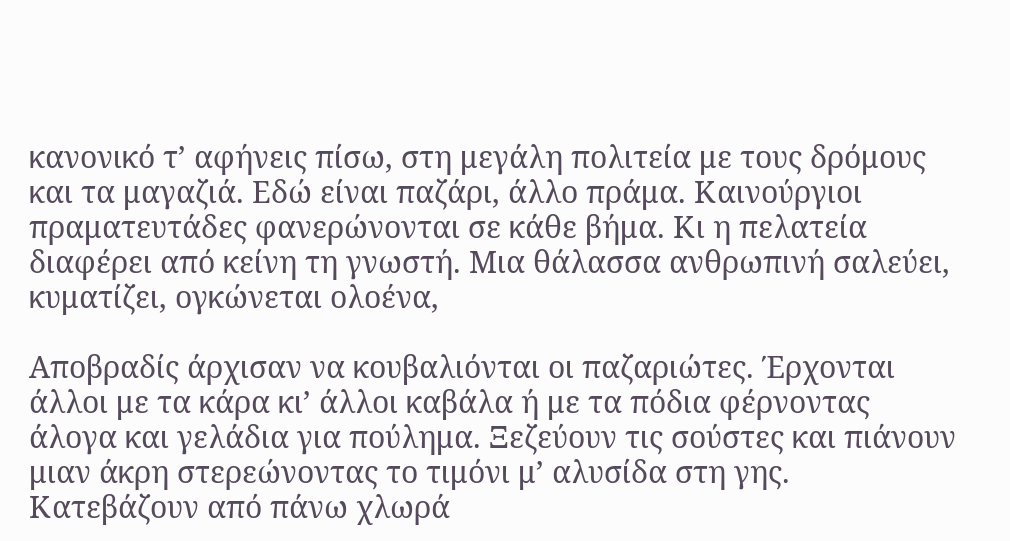κανονικό τ’ αφήνεις πίσω, στη μεγάλη πολιτεία με τους δρόμους και τα μαγαζιά. Εδώ είναι παζάρι, άλλο πράμα. Καινούργιοι πραματευτάδες φανερώνονται σε κάθε βήμα. Κι η πελατεία διαφέρει από κείνη τη γνωστή. Μια θάλασσα ανθρωπινή σαλεύει, κυματίζει, ογκώνεται ολοένα,

Αποβραδίς άρχισαν να κουβαλιόνται οι παζαριώτες. Έρχονται άλλοι με τα κάρα κι’ άλλοι καβάλα ή με τα πόδια φέρνοντας άλογα και γελάδια για πούλημα. Ξεζεύουν τις σούστες και πιάνουν μιαν άκρη στερεώνοντας το τιμόνι μ’ αλυσίδα στη γης. Κατεβάζουν από πάνω χλωρά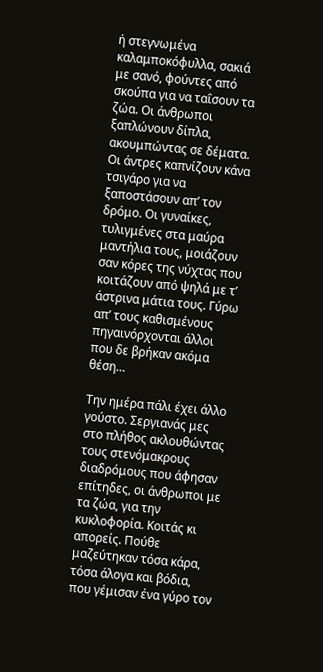ή στεγνωμένα καλαμποκόφυλλα, σακιά με σανό, φούντες από σκούπα για να ταΐσουν τα ζώα. Οι άνθρωποι ξαπλώνουν δίπλα, ακουμπώντας σε δέματα. Οι άντρες καπνίζουν κάνα τσιγάρο για να ξαποστάσουν απ’ τον δρόμο. Οι γυναίκες, τυλιγμένες στα μαύρα μαντήλια τους, μοιάζουν σαν κόρες της νύχτας που κοιτάζουν από ψηλά με τ’ άστρινα μάτια τους. Γύρω απ’ τους καθισμένους πηγαινόρχονται άλλοι που δε βρήκαν ακόμα θέση…

Την ημέρα πάλι έχει άλλο γούστο. Σεργιανάς μες στο πλήθος ακλουθώντας τους στενόμακρους διαδρόμους που άφησαν επίτηδες, οι άνθρωποι με τα ζώα, για την κυκλοφορία. Κοιτάς κι απορείς. Πούθε μαζεύτηκαν τόσα κάρα, τόσα άλογα και βόδια, που γέμισαν ένα γύρο τον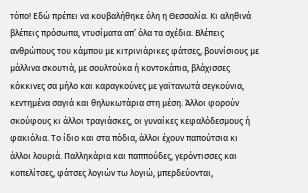τόπο! Εδώ πρέπει να κουβαλήθηκε όλη η Θεσσαλία. Κι αληθινά βλέπεις πρόσωπα, ντυσίματα απ’ όλα τα σχέδια. Βλέπεις ανθρώπους του κάμπου με κιτρινιάρικες φάτσες, βουνίσιους με μάλλινα σκουτιά, με σουλτούκα ή κοντοκάπια, βλάχισσες κόκκινες σα μήλο και καραγκούνες με γαϊτανωτά σεγκούνια, κεντημένα σαγιά και θηλυκωτάρια στη μέση. Άλλοι φορούν σκούφους κι άλλοι τραγιάσκες, οι γυναίκες κεφαλόδεσμους ή φακιόλια. Το ίδιο και στα πόδια, άλλοι έχουν παπούτσια κι άλλοι λουριά. Παλληκάρια και παππούδες, γερόντισσες και κοπελίτσες, φάτσες λογιών τω λογιώ, μπερδεύονται,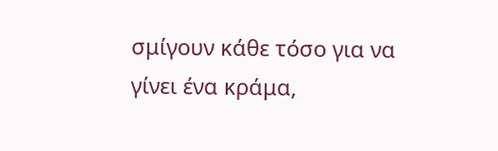σμίγουν κάθε τόσο για να γίνει ένα κράμα,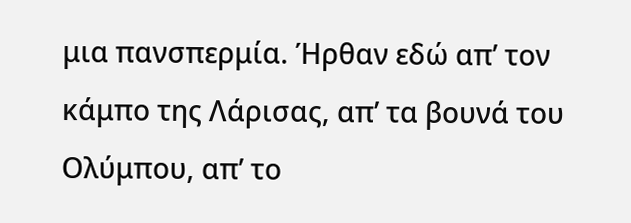μια πανσπερμία. Ήρθαν εδώ απ’ τον κάμπο της Λάρισας, απ’ τα βουνά του Ολύμπου, απ’ το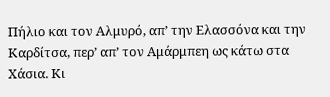Πήλιο και τον Αλμυρό, απ’ την Ελασσόνα και την Καρδίτσα, περ’ απ’ τον Αμάρμπεη ως κάτω στα Χάσια. Κι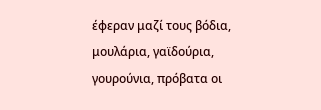έφεραν μαζί τους βόδια, μουλάρια, γαϊδούρια, γουρούνια, πρόβατα οι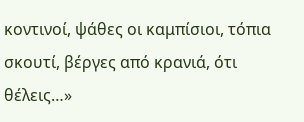κοντινοί, ψάθες οι καμπίσιοι, τόπια σκουτί, βέργες από κρανιά, ότι θέλεις…»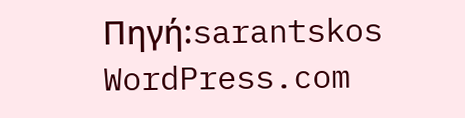Πηγή:sarantskos WordPress.com